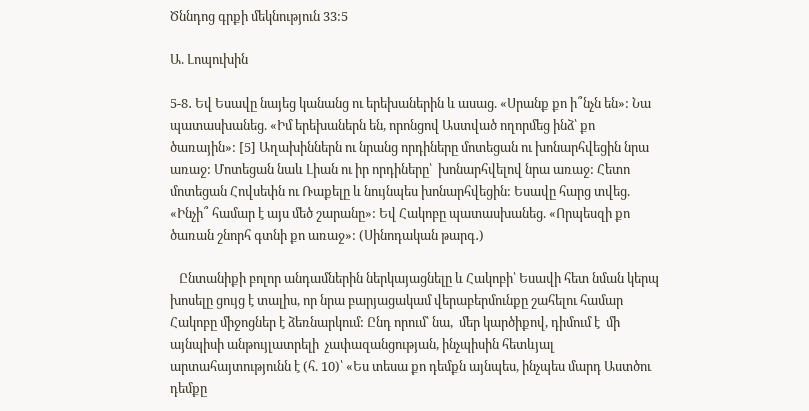Ծննդոց գրքի մեկնություն 33:5

Ա. Լոպուխին

5-8․ Եվ Եսավը նայեց կանանց ու երեխաներին և ասաց. «Սրանք քո ի՞նչն են»: Նա պատասխանեց. «Իմ երեխաներն են, որոնցով Աստված ողորմեց ինձ՝ քո ծառային»: [5] Աղախիններն ու նրանց որդիները մոտեցան ու խոնարհվեցին նրա առաջ: Մոտեցան նաև Լիան ու իր որդիները՝  խոնարհվելով նրա առաջ: Հետո մոտեցան Հովսեփն ու Ռաքելը և նույնպես խոնարհվեցին: Եսավը հարց տվեց. «Ինչի՞ համար է այս մեծ շարանը»: Եվ Հակոբը պատասխանեց. «Որպեսզի քո ծառան շնորհ գտնի քո առաջ»: (Սինոդական թարգ․)

   Ընտանիքի բոլոր անդամներին ներկայացնելը և Հակոբի՝ Եսավի հետ նման կերպ  խոսելը ցույց է տալիս, որ նրա բարյացակամ վերաբերմունքը շահելու համար Հակոբը միջոցներ է ձեռնարկում: Ընդ որում՝ նա,  մեր կարծիքով, դիմում է  մի այնպիսի անթույլատրելի  չափազանցության, ինչպիսին հետևյալ արտահայտությունն է (հ. 10)՝ «Ես տեսա քո դեմքն այնպես, ինչպես մարդ Աստծու դեմքը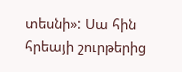տեսնի»: Սա հին հրեայի շուրթերից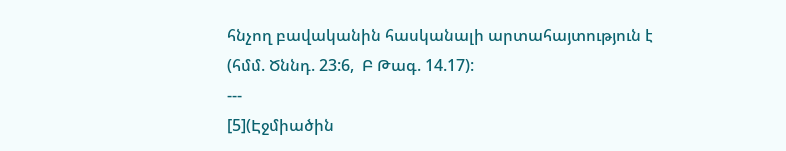հնչող բավականին հասկանալի արտահայտություն է (հմմ. Ծննդ. 23:6,  Բ Թագ. 14.17):
---
[5](Էջմիածին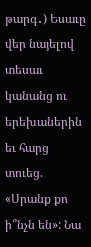թարգ․) Եսաւը վեր նայելով տեսաւ կանանց ու երեխաներին եւ հարց տուեց. «Սրանք քո ի՞նչն են»: Նա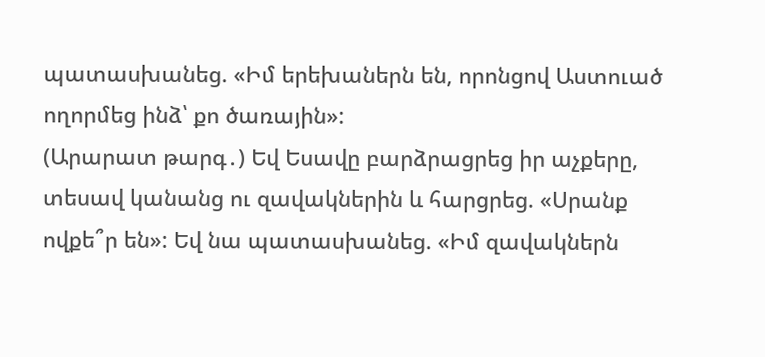պատասխանեց. «Իմ երեխաներն են, որոնցով Աստուած ողորմեց ինձ՝ քո ծառային»:
(Արարատ թարգ․) Եվ Եսավը բարձրացրեց իր աչքերը, տեսավ կանանց ու զավակներին և հարցրեց. «Սրանք ովքե՞ր են»: Եվ նա պատասխանեց. «Իմ զավակներն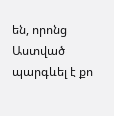են, որոնց Աստված պարգևել է քո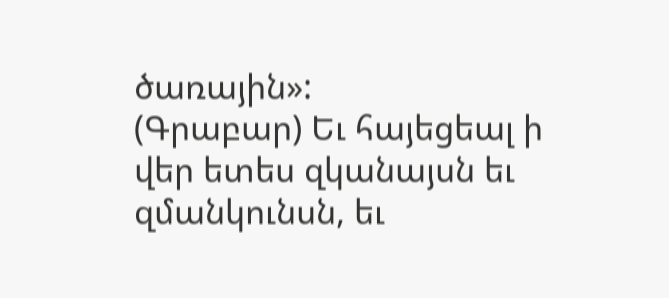ծառային»:
(Գրաբար) Եւ հայեցեալ ի վեր ետես զկանայսն եւ զմանկունսն, եւ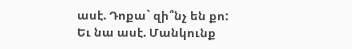ասէ. Դոքա` զի՞նչ են քո: Եւ նա ասէ. Մանկունք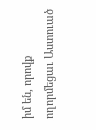իմ են, որովք ողորմեցաւ Աստուած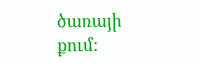ծառայի քում: